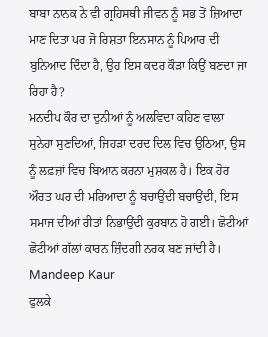ਬਾਬਾ ਨਾਨਕ ਨੇ ਵੀ ਗ੍ਰਹਿਸਥੀ ਜੀਵਨ ਨੂੰ ਸਭ ਤੋਂ ਜ਼ਿਆਦਾ ਮਾਣ ਦਿਤਾ ਪਰ ਜੋ ਰਿਸ਼ਤਾ ਇਨਸਾਨ ਨੂੰ ਪਿਆਰ ਦੀ ਬੁਨਿਆਦ ਦਿੰਦਾ ਹੈ, ਉਹ ਇਸ ਕਦਰ ਕੌੜਾ ਕਿਉਂ ਬਣਦਾ ਜਾ ਰਿਹਾ ਹੈ?
ਮਨਦੀਪ ਕੌਰ ਦਾ ਦੁਨੀਆਂ ਨੂੰ ਅਲਵਿਦਾ ਕਹਿਣ ਵਾਲਾ ਸੁਨੇਹਾ ਸੁਣਦਿਆਂ, ਜਿਹੜਾ ਦਰਦ ਦਿਲ ਵਿਚ ਉਠਿਆ, ਉਸ ਨੂੰ ਲਫ਼ਜ਼ਾਂ ਵਿਚ ਬਿਆਨ ਕਰਨਾ ਮੁਸ਼ਕਲ ਹੈ। ਇਕ ਹੋਰ ਔਰਤ ਘਰ ਦੀ ਮਰਿਆਦਾ ਨੂੰ ਬਚਾਉਂਦੀ ਬਚਾਉਂਦੀ, ਇਸ ਸਮਾਜ ਦੀਆਂ ਰੀਤਾਂ ਨਿਭਾਉਂਦੀ ਕੁਰਬਾਨ ਹੋ ਗਈ। ਛੋਟੀਆਂ ਛੋਟੀਆਂ ਗੱਲਾਂ ਕਾਰਨ ਜ਼ਿੰਦਗੀ ਨਰਕ ਬਣ ਜਾਂਦੀ ਹੈ।
Mandeep Kaur
ਫੁਲਕੇ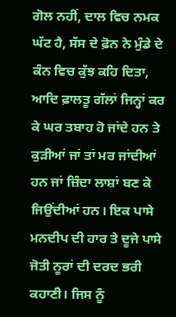ਗੋਲ ਨਹੀਂ, ਦਾਲ ਵਿਚ ਨਮਕ ਘੱਟ ਹੈ, ਸੱਸ ਦੇ ਫ਼ੋਨ ਨੇ ਮੁੰਡੇ ਦੇ ਕੰਨ ਵਿਚ ਕੁੱਝ ਕਹਿ ਦਿਤਾ, ਆਦਿ ਫ਼ਾਲਤੂ ਗੱਲਾਂ ਜਿਨ੍ਹਾਂ ਕਰ ਕੇ ਘਰ ਤਬਾਹ ਹੋ ਜਾਂਦੇ ਹਨ ਤੇ ਕੁੜੀਆਂ ਜਾਂ ਤਾਂ ਮਰ ਜਾਂਦੀਆਂ ਹਨ ਜਾਂ ਜ਼ਿੰਦਾ ਲਾਸ਼ਾਂ ਬਣ ਕੇ ਜਿਉਂਦੀਆਂ ਹਨ। ਇਕ ਪਾਸੇ ਮਨਦੀਪ ਦੀ ਹਾਰ ਤੇ ਦੂਜੇ ਪਾਸੇ ਜੋਤੀ ਨੂਰਾਂ ਦੀ ਦਰਦ ਭਰੀ ਕਹਾਣੀ। ਜਿਸ ਨੂੰ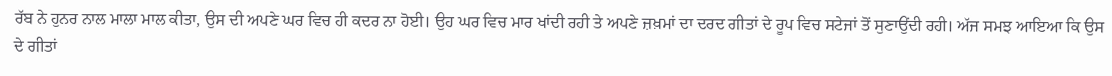ਰੱਬ ਨੇ ਹੁਨਰ ਨਾਲ ਮਾਲਾ ਮਾਲ ਕੀਤਾ, ਉਸ ਦੀ ਅਪਣੇ ਘਰ ਵਿਚ ਹੀ ਕਦਰ ਨਾ ਹੋਈ। ਉਹ ਘਰ ਵਿਚ ਮਾਰ ਖਾਂਦੀ ਰਹੀ ਤੇ ਅਪਣੇ ਜ਼ਖ਼ਮਾਂ ਦਾ ਦਰਦ ਗੀਤਾਂ ਦੇ ਰੂਪ ਵਿਚ ਸਟੇਜਾਂ ਤੋਂ ਸੁਣਾਉਂਦੀ ਰਹੀ। ਅੱਜ ਸਮਝ ਆਇਆ ਕਿ ਉਸ ਦੇ ਗੀਤਾਂ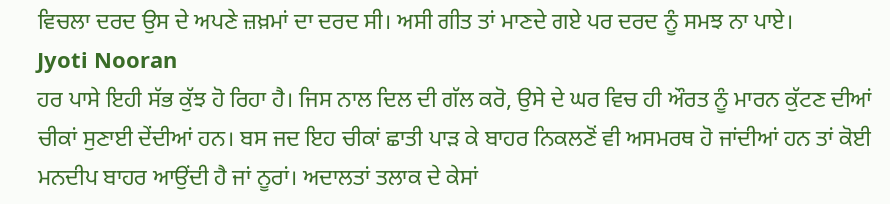ਵਿਚਲਾ ਦਰਦ ਉਸ ਦੇ ਅਪਣੇ ਜ਼ਖ਼ਮਾਂ ਦਾ ਦਰਦ ਸੀ। ਅਸੀ ਗੀਤ ਤਾਂ ਮਾਣਦੇ ਗਏ ਪਰ ਦਰਦ ਨੂੰ ਸਮਝ ਨਾ ਪਾਏ।
Jyoti Nooran
ਹਰ ਪਾਸੇ ਇਹੀ ਸੱਭ ਕੁੱਝ ਹੋ ਰਿਹਾ ਹੈ। ਜਿਸ ਨਾਲ ਦਿਲ ਦੀ ਗੱਲ ਕਰੋ, ਉਸੇ ਦੇ ਘਰ ਵਿਚ ਹੀ ਔਰਤ ਨੂੰ ਮਾਰਨ ਕੁੱਟਣ ਦੀਆਂ ਚੀਕਾਂ ਸੁਣਾਈ ਦੇਂਦੀਆਂ ਹਨ। ਬਸ ਜਦ ਇਹ ਚੀਕਾਂ ਛਾਤੀ ਪਾੜ ਕੇ ਬਾਹਰ ਨਿਕਲਣੋਂ ਵੀ ਅਸਮਰਥ ਹੋ ਜਾਂਦੀਆਂ ਹਨ ਤਾਂ ਕੋਈ ਮਨਦੀਪ ਬਾਹਰ ਆਉਂਦੀ ਹੈ ਜਾਂ ਨੂਰਾਂ। ਅਦਾਲਤਾਂ ਤਲਾਕ ਦੇ ਕੇਸਾਂ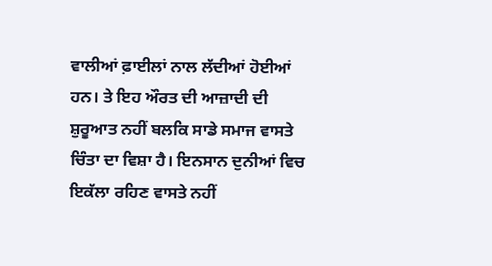ਵਾਲੀਆਂ ਫ਼ਾਈਲਾਂ ਨਾਲ ਲੱਦੀਆਂ ਹੋਈਆਂ ਹਨ। ਤੇ ਇਹ ਔਰਤ ਦੀ ਆਜ਼ਾਦੀ ਦੀ ਸ਼ੁਰੂਆਤ ਨਹੀਂ ਬਲਕਿ ਸਾਡੇ ਸਮਾਜ ਵਾਸਤੇ ਚਿੰਤਾ ਦਾ ਵਿਸ਼ਾ ਹੈ। ਇਨਸਾਨ ਦੁਨੀਆਂ ਵਿਚ ਇਕੱਲਾ ਰਹਿਣ ਵਾਸਤੇ ਨਹੀਂ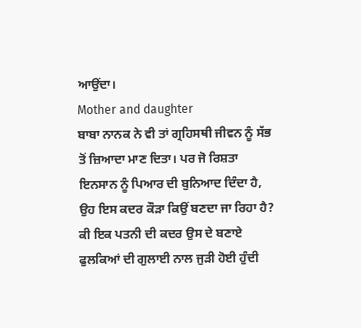ਆਉਂਦਾ।
Mother and daughter
ਬਾਬਾ ਨਾਨਕ ਨੇ ਵੀ ਤਾਂ ਗ੍ਰਹਿਸਥੀ ਜੀਵਨ ਨੂੰ ਸੱਭ ਤੋਂ ਜ਼ਿਆਦਾ ਮਾਣ ਦਿਤਾ। ਪਰ ਜੋ ਰਿਸ਼ਤਾ ਇਨਸਾਨ ਨੂੰ ਪਿਆਰ ਦੀ ਬੁਨਿਆਦ ਦਿੰਦਾ ਹੈ, ਉਹ ਇਸ ਕਦਰ ਕੌੜਾ ਕਿਉਂ ਬਣਦਾ ਜਾ ਰਿਹਾ ਹੈ? ਕੀ ਇਕ ਪਤਨੀ ਦੀ ਕਦਰ ਉਸ ਦੇ ਬਣਾਏ ਫੁਲਕਿਆਂ ਦੀ ਗੁਲਾਈ ਨਾਲ ਜੁੜੀ ਹੋਈ ਹੁੰਦੀ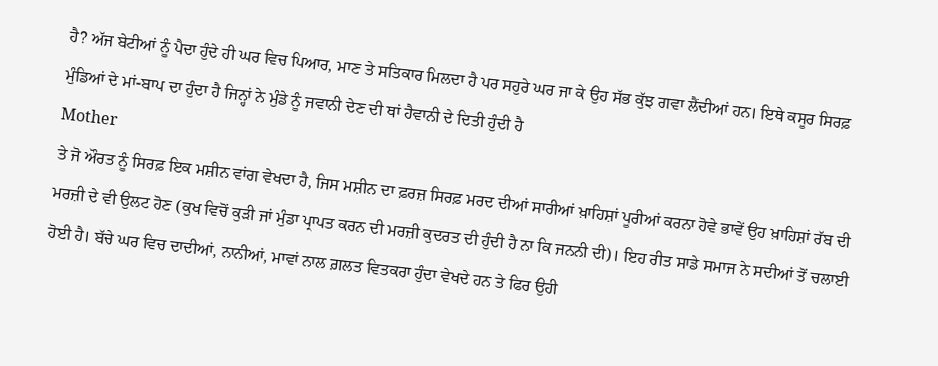ਹੈ? ਅੱਜ ਬੇਟੀਆਂ ਨੂੰ ਪੈਦਾ ਹੁੰਦੇ ਹੀ ਘਰ ਵਿਚ ਪਿਆਰ, ਮਾਣ ਤੇ ਸਤਿਕਾਰ ਮਿਲਦਾ ਹੈ ਪਰ ਸਹੁਰੇ ਘਰ ਜਾ ਕੇ ਉਹ ਸੱਭ ਕੁੱਝ ਗਵਾ ਲੈਂਦੀਆਂ ਹਨ। ਇਥੇ ਕਸੂਰ ਸਿਰਫ਼ ਮੁੰਡਿਆਂ ਦੇ ਮਾਂ-ਬਾਪ ਦਾ ਹੁੰਦਾ ਹੈ ਜਿਨ੍ਹਾਂ ਨੇ ਮੁੰਡੇ ਨੂੰ ਜਵਾਨੀ ਦੇਣ ਦੀ ਥਾਂ ਹੈਵਾਨੀ ਦੇ ਦਿਤੀ ਹੁੰਦੀ ਹੈ
Mother
ਤੇ ਜੋ ਔਰਤ ਨੂੰ ਸਿਰਫ਼ ਇਕ ਮਸ਼ੀਨ ਵਾਂਗ ਵੇਖਦਾ ਹੈ, ਜਿਸ ਮਸ਼ੀਨ ਦਾ ਫ਼ਰਜ਼ ਸਿਰਫ਼ ਮਰਦ ਦੀਆਂ ਸਾਰੀਆਂ ਖ਼ਾਹਿਸ਼ਾਂ ਪੂਰੀਆਂ ਕਰਨਾ ਹੋਵੇ ਭਾਵੇਂ ਉਹ ਖ਼ਾਹਿਸ਼ਾਂ ਰੱਬ ਦੀ ਮਰਜ਼ੀ ਦੇ ਵੀ ਉਲਟ ਹੋਣ (ਕੁਖ ਵਿਚੋਂ ਕੁੜੀ ਜਾਂ ਮੁੰਡਾ ਪ੍ਰਾਪਤ ਕਰਨ ਦੀ ਮਰਜ਼ੀ ਕੁਦਰਤ ਦੀ ਹੁੰਦੀ ਹੈ ਨਾ ਕਿ ਜਨਨੀ ਦੀ)। ਇਹ ਰੀਤ ਸਾਡੇ ਸਮਾਜ ਨੇ ਸਦੀਆਂ ਤੋਂ ਚਲਾਈ ਹੋਈ ਹੈ। ਬੱਚੇ ਘਰ ਵਿਚ ਦਾਦੀਆਂ, ਨਾਨੀਆਂ, ਮਾਵਾਂ ਨਾਲ ਗ਼ਲਤ ਵਿਤਕਰਾ ਹੁੰਦਾ ਵੇਖਦੇ ਹਨ ਤੇ ਫਿਰ ਉਹੀ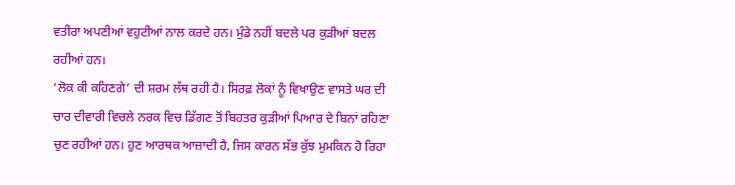ਵਤੀਰਾ ਅਪਣੀਆਂ ਵਹੁਟੀਆਂ ਨਾਲ ਕਰਦੇ ਹਨ। ਮੁੰਡੇ ਨਹੀਂ ਬਦਲੇ ਪਰ ਕੁੜੀਆਂ ਬਦਲ ਰਹੀਆਂ ਹਨ।
‘ਲੋਕ ਕੀ ਕਹਿਣਗੇ’ ਦੀ ਸ਼ਰਮ ਲੱਥ ਰਹੀ ਹੈ। ਸਿਰਫ਼ ਲੋਕਾਂ ਨੂੰ ਵਿਖਾਉਣ ਵਾਸਤੇ ਘਰ ਦੀ ਚਾਰ ਦੀਵਾਰੀ ਵਿਚਲੇ ਨਰਕ ਵਿਚ ਡਿੱਗਣ ਤੋਂ ਬਿਹਤਰ ਕੁੜੀਆਂ ਪਿਆਰ ਦੇ ਬਿਨਾਂ ਰਹਿਣਾ ਚੁਣ ਰਹੀਆਂ ਹਨ। ਹੁਣ ਆਰਥਕ ਆਜ਼ਾਦੀ ਹੈ, ਜਿਸ ਕਾਰਨ ਸੱਭ ਕੁੱਝ ਮੁਮਕਿਨ ਹੋ ਰਿਹਾ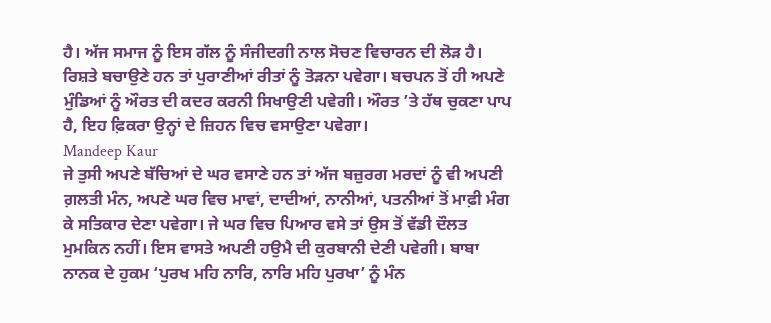ਹੈ। ਅੱਜ ਸਮਾਜ ਨੂੰ ਇਸ ਗੱਲ ਨੂੰ ਸੰਜੀਦਗੀ ਨਾਲ ਸੋਚਣ ਵਿਚਾਰਨ ਦੀ ਲੋੜ ਹੈ। ਰਿਸ਼ਤੇ ਬਚਾਉਣੇ ਹਨ ਤਾਂ ਪੁਰਾਣੀਆਂ ਰੀਤਾਂ ਨੂੰ ਤੋੜਨਾ ਪਵੇਗਾ। ਬਚਪਨ ਤੋਂ ਹੀ ਅਪਣੇ ਮੁੰਡਿਆਂ ਨੂੰ ਔਰਤ ਦੀ ਕਦਰ ਕਰਨੀ ਸਿਖਾਉਣੀ ਪਵੇਗੀ। ਔਰਤ ’ਤੇ ਹੱਥ ਚੁਕਣਾ ਪਾਪ ਹੈ, ਇਹ ਫ਼ਿਕਰਾ ਉਨ੍ਹਾਂ ਦੇ ਜ਼ਿਹਨ ਵਿਚ ਵਸਾਉਣਾ ਪਵੇਗਾ।
Mandeep Kaur
ਜੇ ਤੁਸੀ ਅਪਣੇ ਬੱਚਿਆਂ ਦੇ ਘਰ ਵਸਾਣੇ ਹਨ ਤਾਂ ਅੱਜ ਬਜ਼ੁਰਗ ਮਰਦਾਂ ਨੂੰ ਵੀ ਅਪਣੀ ਗ਼ਲਤੀ ਮੰਨ, ਅਪਣੇ ਘਰ ਵਿਚ ਮਾਵਾਂ, ਦਾਦੀਆਂ, ਨਾਨੀਆਂ, ਪਤਨੀਆਂ ਤੋਂ ਮਾਫ਼ੀ ਮੰਗ ਕੇ ਸਤਿਕਾਰ ਦੇਣਾ ਪਵੇਗਾ। ਜੇ ਘਰ ਵਿਚ ਪਿਆਰ ਵਸੇ ਤਾਂ ਉਸ ਤੋਂ ਵੱਡੀ ਦੌਲਤ ਮੁਮਕਿਨ ਨਹੀਂ। ਇਸ ਵਾਸਤੇ ਅਪਣੀ ਹਉਮੈ ਦੀ ਕੁਰਬਾਨੀ ਦੇਣੀ ਪਵੇਗੀ। ਬਾਬਾ ਨਾਨਕ ਦੇ ਹੁਕਮ ‘ਪੁਰਖ ਮਹਿ ਨਾਰਿ, ਨਾਰਿ ਮਹਿ ਪੁਰਖਾ’ ਨੂੰ ਮੰਨ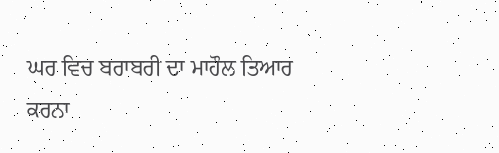ਘਰ ਵਿਚ ਬਰਾਬਰੀ ਦਾ ਮਾਹੌਲ ਤਿਆਰ ਕਰਨਾ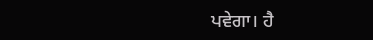ਪਵੇਗਾ। ਹੈ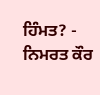ਹਿੰਮਤ? - ਨਿਮਰਤ ਕੌਰ